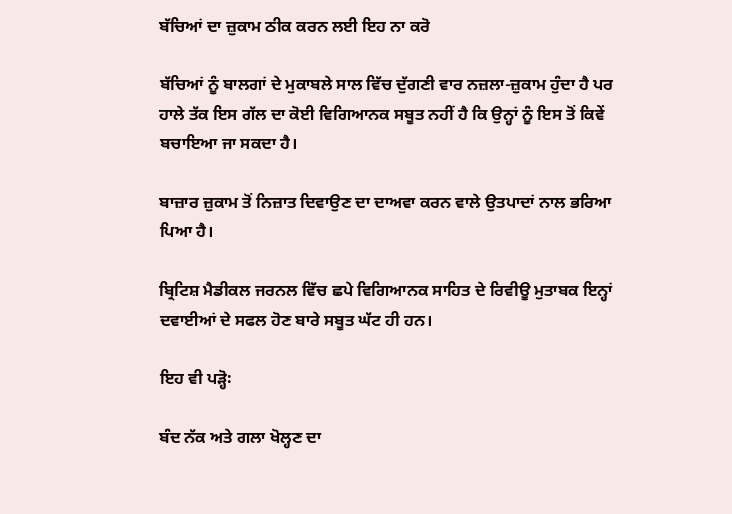ਬੱਚਿਆਂ ਦਾ ਜ਼ੁਕਾਮ ਠੀਕ ਕਰਨ ਲਈ ਇਹ ਨਾ ਕਰੋ

ਬੱਚਿਆਂ ਨੂੰ ਬਾਲਗਾਂ ਦੇ ਮੁਕਾਬਲੇ ਸਾਲ ਵਿੱਚ ਦੁੱਗਣੀ ਵਾਰ ਨਜ਼ਲਾ-ਜ਼ੁਕਾਮ ਹੁੰਦਾ ਹੈ ਪਰ ਹਾਲੇ ਤੱਕ ਇਸ ਗੱਲ ਦਾ ਕੋਈ ਵਿਗਿਆਨਕ ਸਬੂਤ ਨਹੀਂ ਹੈ ਕਿ ਉਨ੍ਹਾਂ ਨੂੰ ਇਸ ਤੋਂ ਕਿਵੇਂ ਬਚਾਇਆ ਜਾ ਸਕਦਾ ਹੈ।

ਬਾਜ਼ਾਰ ਜ਼ੁਕਾਮ ਤੋਂ ਨਿਜ਼ਾਤ ਦਿਵਾਉਣ ਦਾ ਦਾਅਵਾ ਕਰਨ ਵਾਲੇ ਉਤਪਾਦਾਂ ਨਾਲ ਭਰਿਆ ਪਿਆ ਹੈ।

ਬ੍ਰਿਟਿਸ਼ ਮੈਡੀਕਲ ਜਰਨਲ ਵਿੱਚ ਛਪੇ ਵਿਗਿਆਨਕ ਸਾਹਿਤ ਦੇ ਰਿਵੀਊ ਮੁਤਾਬਕ ਇਨ੍ਹਾਂ ਦਵਾਈਆਂ ਦੇ ਸਫਲ ਹੋਣ ਬਾਰੇ ਸਬੂਤ ਘੱਟ ਹੀ ਹਨ।

ਇਹ ਵੀ ਪੜ੍ਹੋ꞉

ਬੰਦ ਨੱਕ ਅਤੇ ਗਲਾ ਖੋਲ੍ਹਣ ਦਾ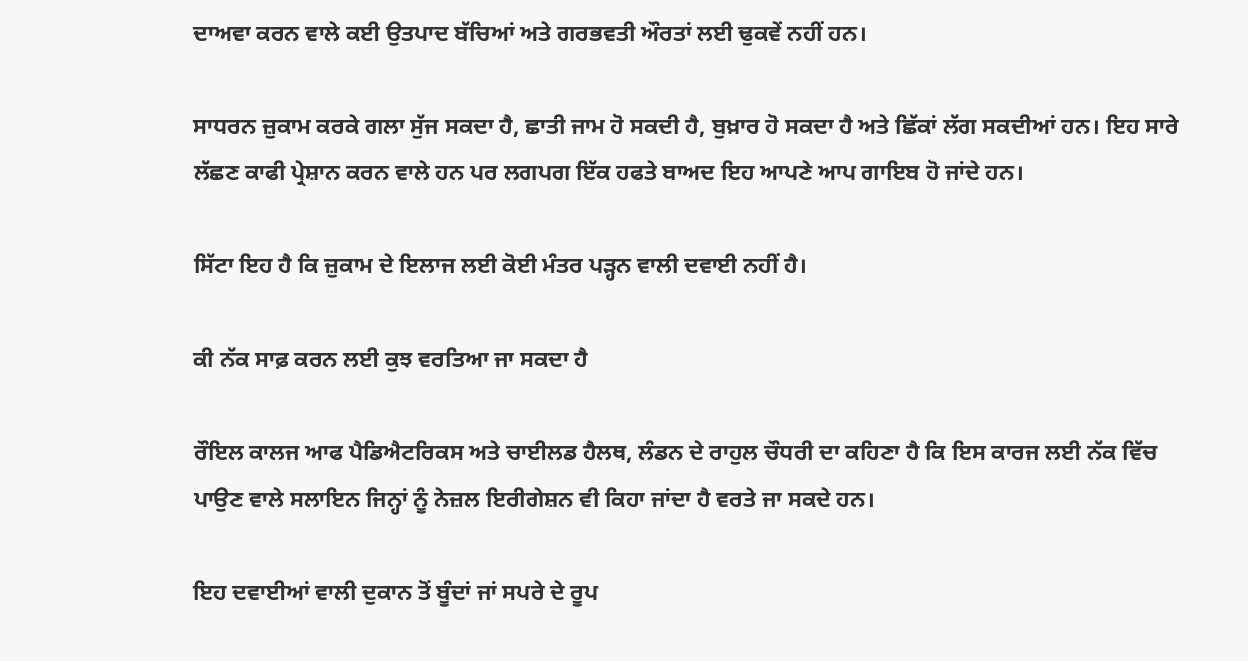ਦਾਅਵਾ ਕਰਨ ਵਾਲੇ ਕਈ ਉਤਪਾਦ ਬੱਚਿਆਂ ਅਤੇ ਗਰਭਵਤੀ ਔਰਤਾਂ ਲਈ ਢੁਕਵੇਂ ਨਹੀਂ ਹਨ।

ਸਾਧਰਨ ਜ਼ੁਕਾਮ ਕਰਕੇ ਗਲਾ ਸੁੱਜ ਸਕਦਾ ਹੈ, ਛਾਤੀ ਜਾਮ ਹੋ ਸਕਦੀ ਹੈ, ਬੁਖ਼ਾਰ ਹੋ ਸਕਦਾ ਹੈ ਅਤੇ ਛਿੱਕਾਂ ਲੱਗ ਸਕਦੀਆਂ ਹਨ। ਇਹ ਸਾਰੇ ਲੱਛਣ ਕਾਫੀ ਪ੍ਰੇਸ਼ਾਨ ਕਰਨ ਵਾਲੇ ਹਨ ਪਰ ਲਗਪਗ ਇੱਕ ਹਫਤੇ ਬਾਅਦ ਇਹ ਆਪਣੇ ਆਪ ਗਾਇਬ ਹੋ ਜਾਂਦੇ ਹਨ।

ਸਿੱਟਾ ਇਹ ਹੈ ਕਿ ਜ਼ੁਕਾਮ ਦੇ ਇਲਾਜ ਲਈ ਕੋਈ ਮੰਤਰ ਪੜ੍ਹਨ ਵਾਲੀ ਦਵਾਈ ਨਹੀਂ ਹੈ।

ਕੀ ਨੱਕ ਸਾਫ਼ ਕਰਨ ਲਈ ਕੁਝ ਵਰਤਿਆ ਜਾ ਸਕਦਾ ਹੈ

ਰੌਇਲ ਕਾਲਜ ਆਫ ਪੈਡਿਐਟਰਿਕਸ ਅਤੇ ਚਾਈਲਡ ਹੈਲਥ, ਲੰਡਨ ਦੇ ਰਾਹੁਲ ਚੌਧਰੀ ਦਾ ਕਹਿਣਾ ਹੈ ਕਿ ਇਸ ਕਾਰਜ ਲਈ ਨੱਕ ਵਿੱਚ ਪਾਉਣ ਵਾਲੇ ਸਲਾਇਨ ਜਿਨ੍ਹਾਂ ਨੂੰ ਨੇਜ਼ਲ ਇਰੀਗੇਸ਼ਨ ਵੀ ਕਿਹਾ ਜਾਂਦਾ ਹੈ ਵਰਤੇ ਜਾ ਸਕਦੇ ਹਨ।

ਇਹ ਦਵਾਈਆਂ ਵਾਲੀ ਦੁਕਾਨ ਤੋਂ ਬੂੰਦਾਂ ਜਾਂ ਸਪਰੇ ਦੇ ਰੂਪ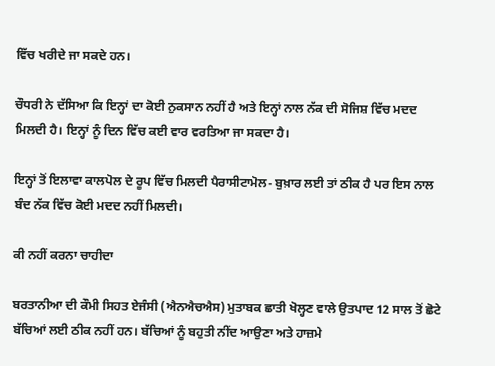ਵਿੱਚ ਖਰੀਦੇ ਜਾ ਸਕਦੇ ਹਨ।

ਚੌਧਰੀ ਨੇ ਦੱਸਿਆ ਕਿ ਇਨ੍ਹਾਂ ਦਾ ਕੋਈ ਨੁਕਸਾਨ ਨਹੀਂ ਹੈ ਅਤੇ ਇਨ੍ਹਾਂ ਨਾਲ ਨੱਕ ਦੀ ਸੋਜਿਸ਼ ਵਿੱਚ ਮਦਦ ਮਿਲਦੀ ਹੈ। ਇਨ੍ਹਾਂ ਨੂੰ ਦਿਨ ਵਿੱਚ ਕਈ ਵਾਰ ਵਰਤਿਆ ਜਾ ਸਕਦਾ ਹੈ।

ਇਨ੍ਹਾਂ ਤੋਂ ਇਲਾਵਾ ਕਾਲਪੋਲ ਦੇ ਰੂਪ ਵਿੱਚ ਮਿਲਦੀ ਪੈਰਾਸੀਟਾਮੋਲ- ਬੁਖ਼ਾਰ ਲਈ ਤਾਂ ਠੀਕ ਹੈ ਪਰ ਇਸ ਨਾਲ ਬੰਦ ਨੱਕ ਵਿੱਚ ਕੋਈ ਮਦਦ ਨਹੀਂ ਮਿਲਦੀ।

ਕੀ ਨਹੀਂ ਕਰਨਾ ਚਾਹੀਦਾ

ਬਰਤਾਨੀਆ ਦੀ ਕੌਮੀ ਸਿਹਤ ਏਜੰਸੀ (ਐਨਐਚਐਸ) ਮੁਤਾਬਕ ਛਾਤੀ ਖੋਲ੍ਹਣ ਵਾਲੇ ਉਤਪਾਦ 12 ਸਾਲ ਤੋਂ ਛੋਟੇ ਬੱਚਿਆਂ ਲਈ ਠੀਕ ਨਹੀਂ ਹਨ। ਬੱਚਿਆਂ ਨੂੰ ਬਹੁਤੀ ਨੀਂਦ ਆਉਣਾ ਅਤੇ ਹਾਜ਼ਮੇ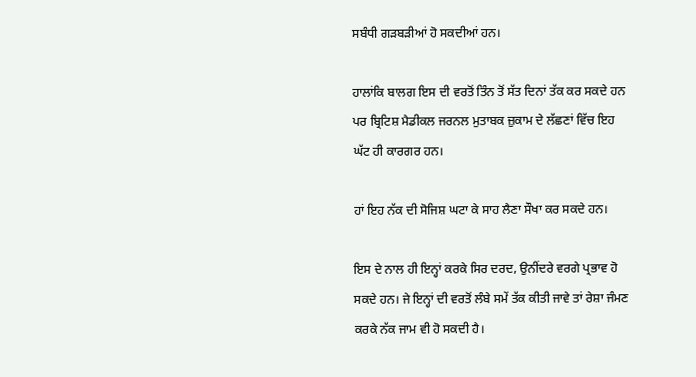ਸਬੰਧੀ ਗੜਬੜੀਆਂ ਹੋ ਸਕਦੀਆਂ ਹਨ।

ਹਾਲਾਂਕਿ ਬਾਲਗ ਇਸ ਦੀ ਵਰਤੋਂ ਤਿੰਨ ਤੋਂ ਸੱਤ ਦਿਨਾਂ ਤੱਕ ਕਰ ਸਕਦੇ ਹਨ ਪਰ ਬ੍ਰਿਟਿਸ਼ ਮੈਡੀਕਲ ਜਰਨਲ ਮੁਤਾਬਕ ਜ਼ੁਕਾਮ ਦੇ ਲੱਛਣਾਂ ਵਿੱਚ ਇਹ ਘੱਟ ਹੀ ਕਾਰਗਰ ਹਨ।

ਹਾਂ ਇਹ ਨੱਕ ਦੀ ਸੋਜਿਸ਼ ਘਟਾ ਕੇ ਸਾਹ ਲੈਣਾ ਸੌਖਾ ਕਰ ਸਕਦੇ ਹਨ।

ਇਸ ਦੇ ਨਾਲ ਹੀ ਇਨ੍ਹਾਂ ਕਰਕੇ ਸਿਰ ਦਰਦ, ਉਨੀਂਦਰੇ ਵਰਗੇ ਪ੍ਰਭਾਵ ਹੋ ਸਕਦੇ ਹਨ। ਜੇ ਇਨ੍ਹਾਂ ਦੀ ਵਰਤੋਂ ਲੰਬੇ ਸਮੇਂ ਤੱਕ ਕੀਤੀ ਜਾਵੇ ਤਾਂ ਰੇਸ਼ਾ ਜੰਮਣ ਕਰਕੇ ਨੱਕ ਜਾਮ ਵੀ ਹੋ ਸਕਦੀ ਹੈ।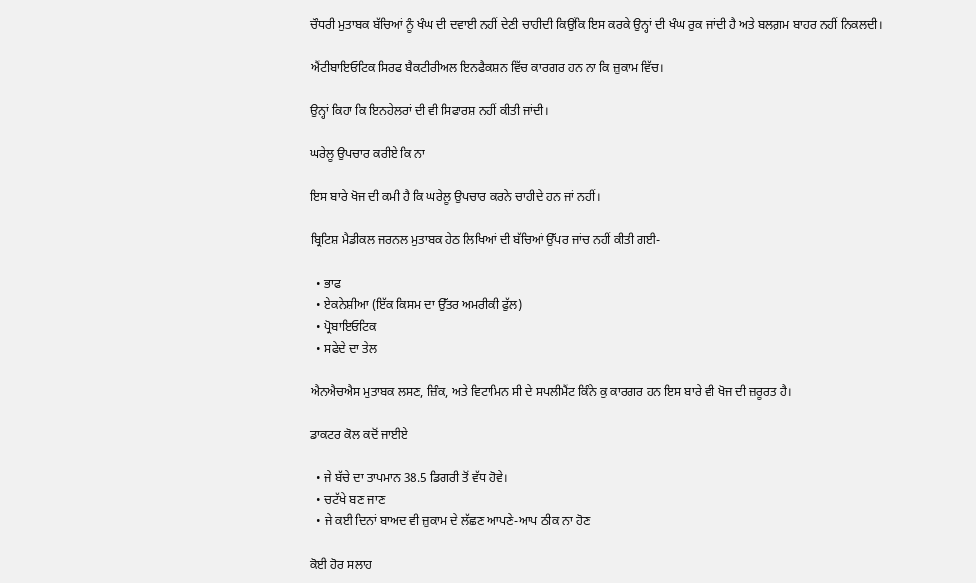ਚੌਧਰੀ ਮੁਤਾਬਕ ਬੱਚਿਆਂ ਨੂੰ ਖੰਘ ਦੀ ਦਵਾਈ ਨਹੀਂ ਦੇਣੀ ਚਾਹੀਦੀ ਕਿਉਂਕਿ ਇਸ ਕਰਕੇ ਉਨ੍ਹਾਂ ਦੀ ਖੰਘ ਰੁਕ ਜਾਂਦੀ ਹੈ ਅਤੇ ਬਲਗ਼ਮ ਬਾਹਰ ਨਹੀਂ ਨਿਕਲਦੀ।

ਐਂਟੀਬਾਇਓਟਿਕ ਸਿਰਫ ਬੈਕਟੀਰੀਅਲ ਇਨਫੈਕਸ਼ਨ ਵਿੱਚ ਕਾਰਗਰ ਹਨ ਨਾ ਕਿ ਜ਼ੁਕਾਮ ਵਿੱਚ।

ਉਨ੍ਹਾਂ ਕਿਹਾ ਕਿ ਇਨਹੇਲਰਾਂ ਦੀ ਵੀ ਸਿਫਾਰਸ਼ ਨਹੀਂ ਕੀਤੀ ਜਾਂਦੀ।

ਘਰੇਲੂ ਉਪਚਾਰ ਕਰੀਏ ਕਿ ਨਾ

ਇਸ ਬਾਰੇ ਖੋਜ ਦੀ ਕਮੀ ਹੈ ਕਿ ਘਰੇਲੂ ਉਪਚਾਰ ਕਰਨੇ ਚਾਹੀਦੇ ਹਨ ਜਾਂ ਨਹੀਂ।

ਬ੍ਰਿਟਿਸ਼ ਮੈਡੀਕਲ ਜਰਨਲ ਮੁਤਾਬਕ ਹੇਠ ਲਿਖਿਆਂ ਦੀ ਬੱਚਿਆਂ ਉੱਪਰ ਜਾਂਚ ਨਹੀਂ ਕੀਤੀ ਗਈ-

  • ਭਾਫ
  • ਏਕਨੇਸ਼ੀਆ (ਇੱਕ ਕਿਸਮ ਦਾ ਉੱਤਰ ਅਮਰੀਕੀ ਫੁੱਲ)
  • ਪ੍ਰੋਬਾਇਓਟਿਕ
  • ਸਫੇਦੇ ਦਾ ਤੇਲ

ਐਨਐਚਐਸ ਮੁਤਾਬਕ ਲਸਣ, ਜ਼ਿੰਕ, ਅਤੇ ਵਿਟਾਮਿਨ ਸੀ ਦੇ ਸਪਲੀਮੈਂਟ ਕਿੰਨੇ ਕੁ ਕਾਰਗਰ ਹਨ ਇਸ ਬਾਰੇ ਵੀ ਖੋਜ ਦੀ ਜ਼ਰੂਰਤ ਹੈ।

ਡਾਕਟਰ ਕੋਲ ਕਦੋਂ ਜਾਈਏ

  • ਜੇ ਬੱਚੇ ਦਾ ਤਾਪਮਾਨ 38.5 ਡਿਗਰੀ ਤੋਂ ਵੱਧ ਹੋਵੇ।
  • ਚਟੱਖੇ ਬਣ ਜਾਣ
  • ਜੇ ਕਈ ਦਿਨਾਂ ਬਾਅਦ ਵੀ ਜ਼ੁਕਾਮ ਦੇ ਲੱਛਣ ਆਪਣੇ-ਆਪ ਠੀਕ ਨਾ ਹੋਣ

ਕੋਈ ਹੋਰ ਸਲਾਹ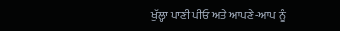ਖੁੱਲ੍ਹਾ ਪਾਣੀ ਪੀਓ ਅਤੇ ਆਪਣੇ-ਆਪ ਨੂੰ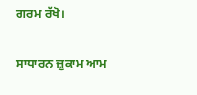ਗਰਮ ਰੱਖੋ।

ਸਾਧਾਰਨ ਜ਼ੁਕਾਮ ਆਮ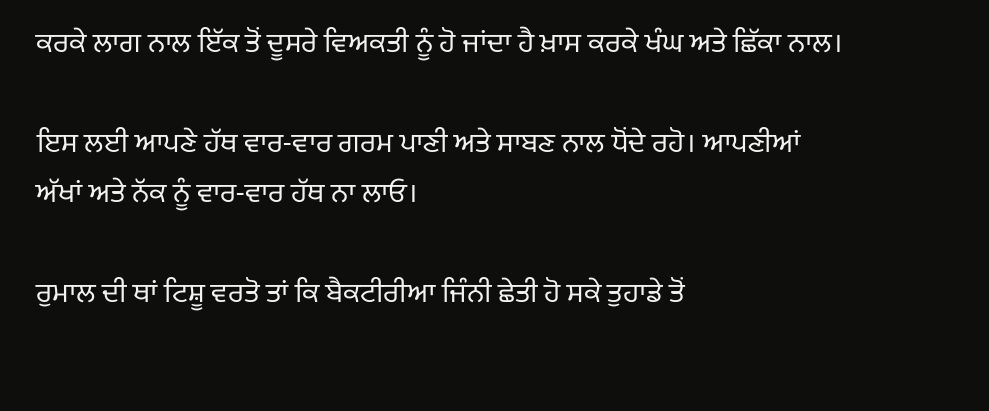ਕਰਕੇ ਲਾਗ ਨਾਲ ਇੱਕ ਤੋਂ ਦੂਸਰੇ ਵਿਅਕਤੀ ਨੂੰ ਹੋ ਜਾਂਦਾ ਹੈ ਖ਼ਾਸ ਕਰਕੇ ਖੰਘ ਅਤੇ ਛਿੱਕਾ ਨਾਲ।

ਇਸ ਲਈ ਆਪਣੇ ਹੱਥ ਵਾਰ-ਵਾਰ ਗਰਮ ਪਾਣੀ ਅਤੇ ਸਾਬਣ ਨਾਲ ਧੋਂਦੇ ਰਹੋ। ਆਪਣੀਆਂ ਅੱਖਾਂ ਅਤੇ ਨੱਕ ਨੂੰ ਵਾਰ-ਵਾਰ ਹੱਥ ਨਾ ਲਾਓ।

ਰੁਮਾਲ ਦੀ ਥਾਂ ਟਿਸ਼ੂ ਵਰਤੋ ਤਾਂ ਕਿ ਬੈਕਟੀਰੀਆ ਜਿੰਨੀ ਛੇਤੀ ਹੋ ਸਕੇ ਤੁਹਾਡੇ ਤੋਂ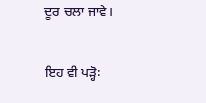ਦੂਰ ਚਲਾ ਜਾਵੇ।

ਇਹ ਵੀ ਪੜ੍ਹੋ꞉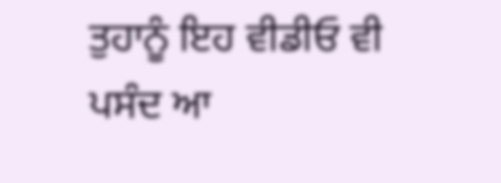ਤੁਹਾਨੂੰ ਇਹ ਵੀਡੀਓ ਵੀ ਪਸੰਦ ਆ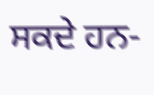ਸਕਦੇ ਹਨ-